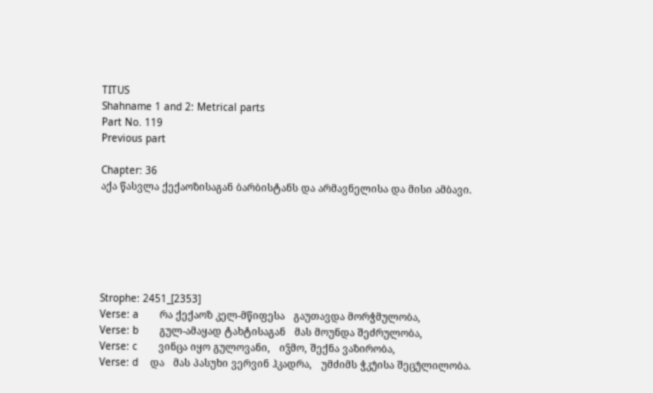TITUS
Shahname 1 and 2: Metrical parts
Part No. 119
Previous part

Chapter: 36
აქა წასვლა ქექაოზისაგან ბარბისტანს და არმავნელისა და მისი ამბავი.






Strophe: 2451_[2353]
Verse: a       რა ქექაოზ კელ-მწიფესა   გაუთავდა მორჭმულობა,
Verse: b       გულ-ამაყად ტახტისაგან   მას მოუნდა შეძრულობა,
Verse: c       ვინცა იყო გულოვანი,   იჴმო, შექნა ვაზირობა,
Verse: d    და   მას პასუხი ვერვინ ჰკადრა,   უმძიმს ჭკუ̂ისა შეცუ̂ლილობა.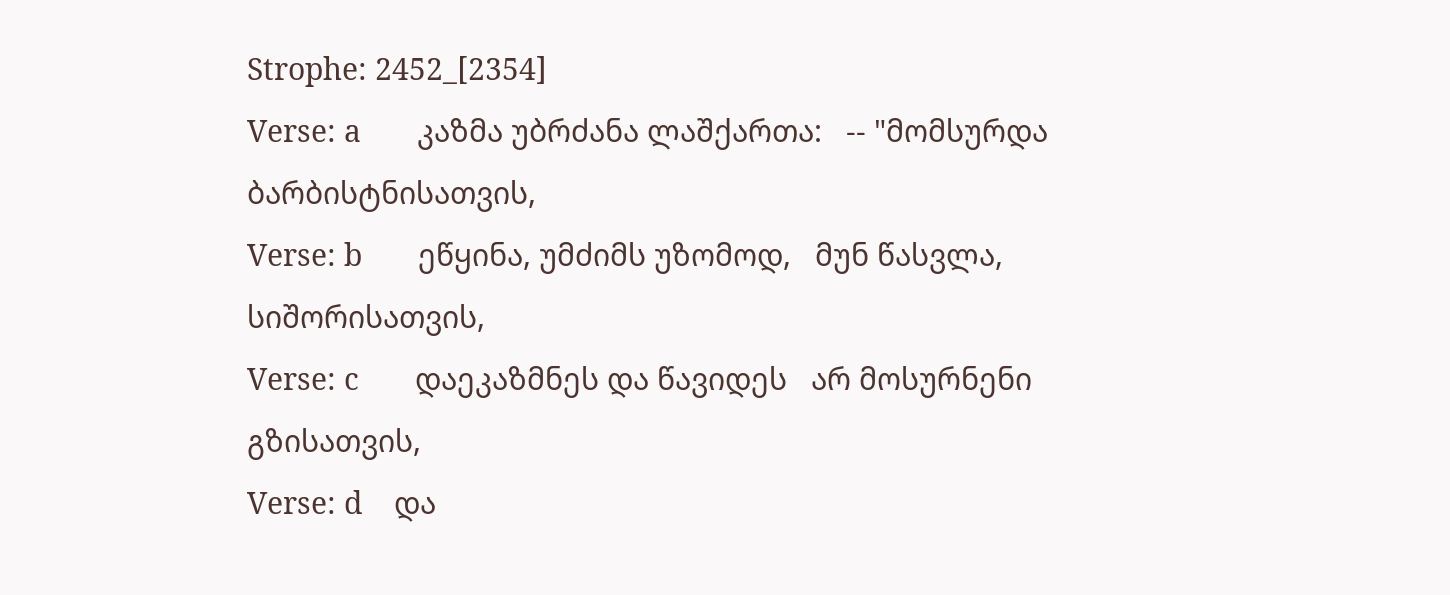Strophe: 2452_[2354]
Verse: a       კაზმა უბრძანა ლაშქართა:   -- "მომსურდა ბარბისტნისათვის,
Verse: b       ეწყინა, უმძიმს უზომოდ,   მუნ წასვლა, სიშორისათვის,
Verse: c       დაეკაზმნეს და წავიდეს   არ მოსურნენი გზისათვის,
Verse: d    და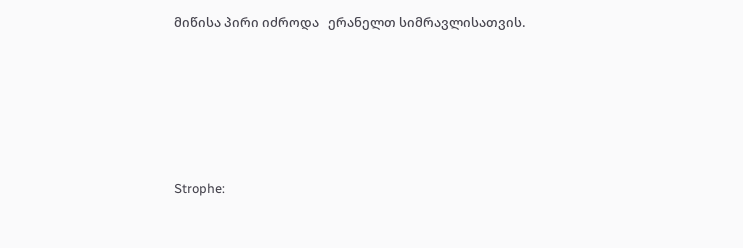მიწისა პირი იძროდა   ერანელთ სიმრავლისათვის.






Strophe: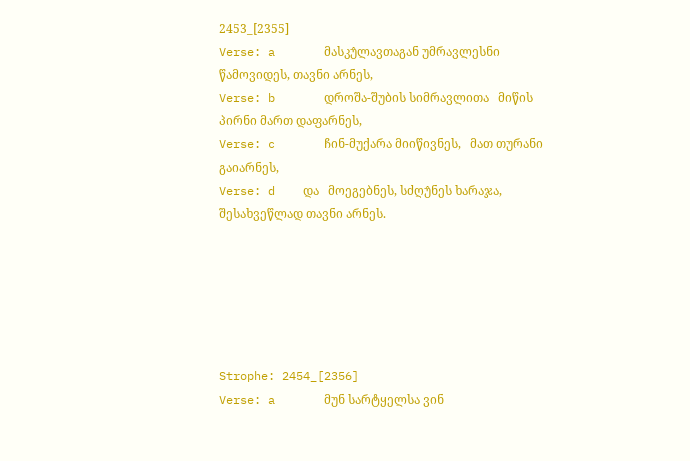2453_[2355]
Verse: a       მასკუ̂ლავთაგან უმრავლესნი   წამოვიდეს, თავნი არნეს,
Verse: b       დროშა-შუბის სიმრავლითა   მიწის პირნი მართ დაფარნეს,
Verse: c       ჩინ-მუქარა მიიწივნეს,   მათ თურანი გაიარნეს,
Verse: d    და   მოეგებნეს, სძღუ̂ნეს ხარაჯა,   შესახვეწლად თავნი არნეს.






Strophe: 2454_[2356]
Verse: a       მუნ სარტყელსა ვინ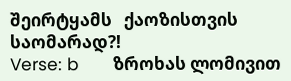შეირტყამს   ქაოზისთვის საომარად?!
Verse: b       ზროხას ლომივით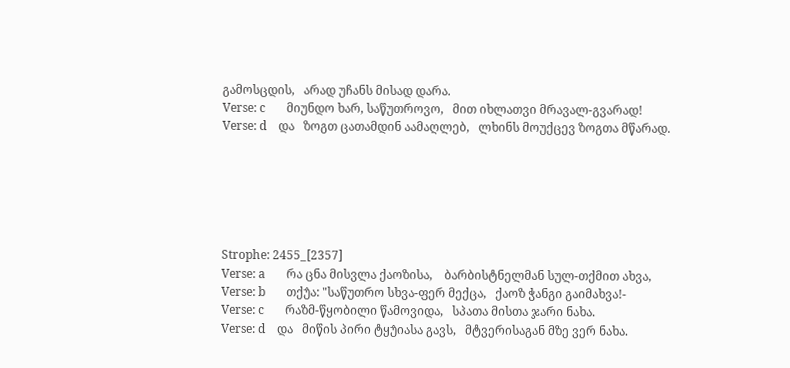გამოსცდის,   არად უჩანს მისად დარა.
Verse: c       მიუნდო ხარ, საწუთროვო,   მით იხლათვი მრავალ-გვარად!
Verse: d    და   ზოგთ ცათამდინ აამაღლებ,   ლხინს მოუქცევ ზოგთა მწარად.






Strophe: 2455_[2357]
Verse: a       რა ცნა მისვლა ქაოზისა,    ბარბისტნელმან სულ-თქმით ახვა,
Verse: b       თქუ̂ა: "საწუთრო სხვა-ფერ მექცა,   ქაოზ ჭანგი გაიმახვა!-
Verse: c       რაზმ-წყობილი წამოვიდა,   სპათა მისთა ჯარი ნახა.
Verse: d    და   მიწის პირი ტყუ̂იასა გავს,   მტვერისაგან მზე ვერ ნახა.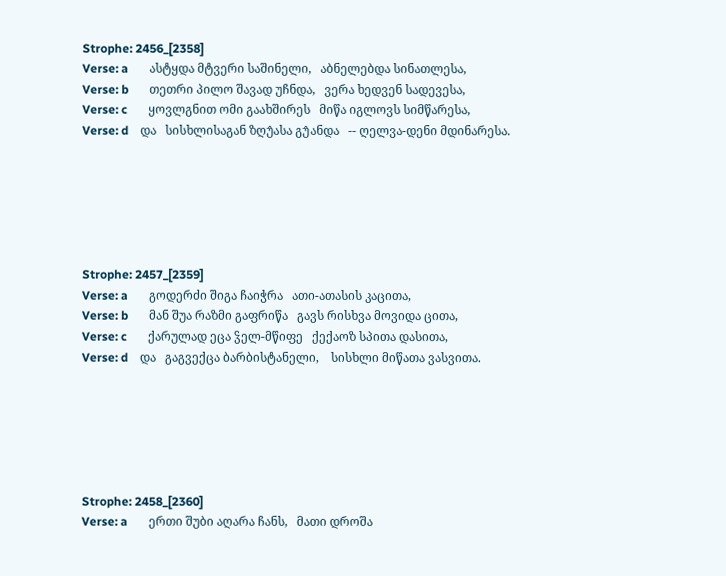Strophe: 2456_[2358]
Verse: a       ასტყდა მტვერი საშინელი,   აბნელებდა სინათლესა,
Verse: b       თეთრი პილო შავად უჩნდა,   ვერა ხედვენ სადევესა,
Verse: c       ყოვლგნით ომი გაახშირეს   მიწა იგლოვს სიმწარესა,
Verse: d    და   სისხლისაგან ზღუ̂ასა გუ̂ანდა   -- ღელვა-დენი მდინარესა.






Strophe: 2457_[2359]
Verse: a       გოდერძი შიგა ჩაიჭრა   ათი-ათასის კაცითა,
Verse: b       მან შუა რაზმი გაფრიწა   გავს რისხვა მოვიდა ცითა,
Verse: c       ქარულად ეცა ჴელ-მწიფე   ქექაოზ სპითა დასითა,
Verse: d    და   გაგვექცა ბარბისტანელი,    სისხლი მიწათა ვასვითა.






Strophe: 2458_[2360]
Verse: a       ერთი შუბი აღარა ჩანს,   მათი დროშა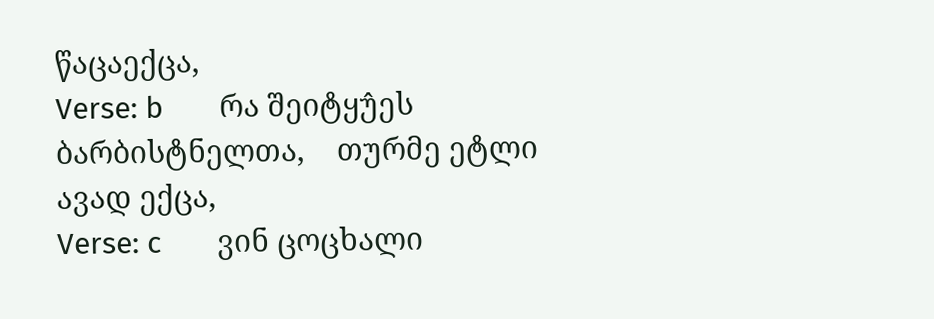წაცაექცა,
Verse: b       რა შეიტყუ̂ეს ბარბისტნელთა,    თურმე ეტლი ავად ექცა,
Verse: c       ვინ ცოცხალი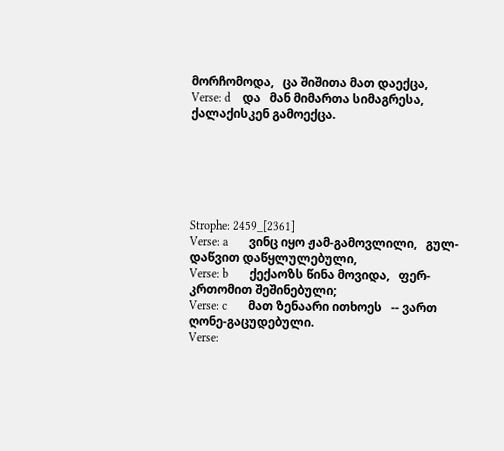მორჩომოდა,   ცა შიშითა მათ დაექცა,
Verse: d    და   მან მიმართა სიმაგრესა,   ქალაქისკენ გამოექცა.






Strophe: 2459_[2361]
Verse: a       ვინც იყო ჟამ-გამოვლილი,   გულ-დაწვით დაწყლულებული,
Verse: b       ქექაოზს წინა მოვიდა,   ფერ-კრთომით შეშინებული;
Verse: c       მათ ზენაარი ითხოეს   -- ვართ ღონე-გაცუდებული.
Verse: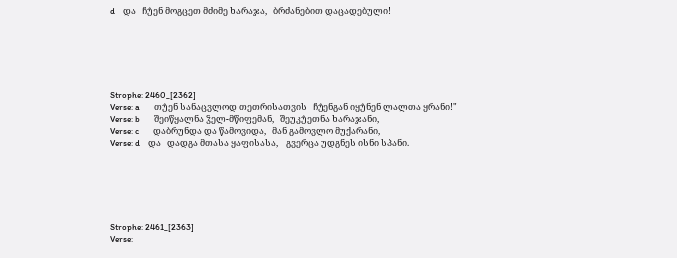d    და   ჩუ̂ენ მოგცეთ მძიმე ხარაჯა,   ბრძანებით დაცადებული!






Strophe: 2460_[2362]
Verse: a       თუ̂ენ სანაცვლოდ თეთრისათვის   ჩუ̂ენგან იყუ̂ნენ ლალთა ყრანი!"
Verse: b       შეიწყალნა ჴელ-მწიფემან,   შეუკუ̂ეთნა ხარაჯანი,
Verse: c       დაბრუნდა და წამოვიდა,   მან გამოვლო მუქარანი,
Verse: d    და   დადგა მთასა ყაფისასა,    გვერცა უდგნეს ისნი სპანი.






Strophe: 2461_[2363]
Verse: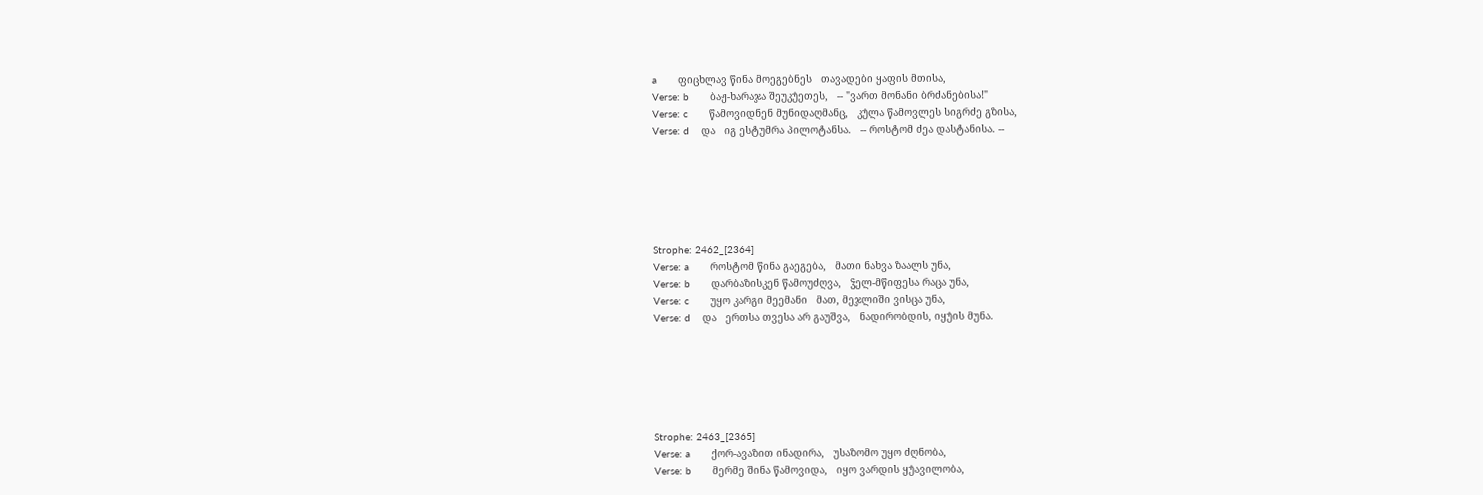a       ფიცხლავ წინა მოეგებნეს   თავადები ყაფის მთისა,
Verse: b       ბაჟ-ხარაჯა შეუკუ̂ეთეს,   -- "ვართ მონანი ბრძანებისა!"
Verse: c       წამოვიდნენ მუნიდაღმანც,   კუ̂ლა წამოვლეს სიგრძე გზისა,
Verse: d    და   იგ ესტუმრა პილოტანსა.   -- როსტომ ძეა დასტანისა. --






Strophe: 2462_[2364]
Verse: a       როსტომ წინა გაეგება,   მათი ნახვა ზაალს უნა,
Verse: b       დარბაზისკენ წამოუძღვა,   ჴელ-მწიფესა რაცა უნა,
Verse: c       უყო კარგი მეემანი   მათ, მეჯლიში ვისცა უნა,
Verse: d    და   ერთსა თვესა არ გაუშვა,   ნადირობდის, იყუ̂ის მუნა.






Strophe: 2463_[2365]
Verse: a       ქორ-ავაზით ინადირა,   უსაზომო უყო ძღნობა,
Verse: b       მერმე შინა წამოვიდა,   იყო ვარდის ყუ̂ავილობა,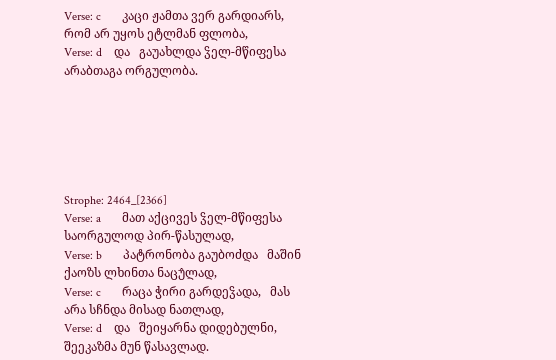Verse: c       კაცი ჟამთა ვერ გარდიარს,   რომ არ უყოს ეტლმან ფლობა,
Verse: d    და   გაუახლდა ჴელ-მწიფესა   არაბთაგა ორგულობა.






Strophe: 2464_[2366]
Verse: a       მათ აქცივეს ჴელ-მწიფესა   საორგულოდ პირ-წასულად,
Verse: b       პატრონობა გაუბოძდა   მაშინ ქაოზს ლხინთა ნაცუ̂ლად,
Verse: c       რაცა ჭირი გარდეჴადა,   მას არა სჩნდა მისად ნათლად,
Verse: d    და   შეიყარნა დიდებულნი,   შეეკაზმა მუნ წასავლად.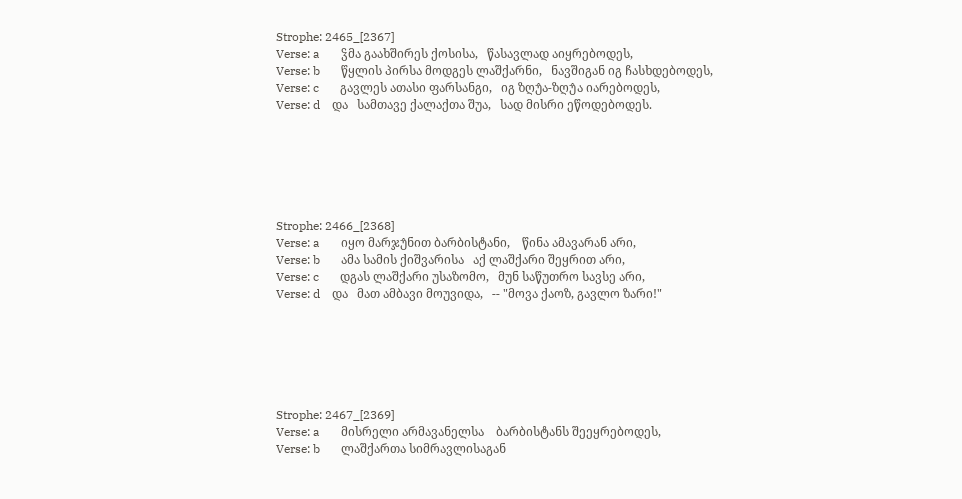Strophe: 2465_[2367]
Verse: a       ჴმა გაახშირეს ქოსისა,   წასავლად აიყრებოდეს,
Verse: b       წყლის პირსა მოდგეს ლაშქარნი,   ნავშიგან იგ ჩასხდებოდეს,
Verse: c       გავლეს ათასი ფარსანგი,   იგ ზღუ̂ა-ზღუ̂ა იარებოდეს,
Verse: d    და   სამთავე ქალაქთა შუა,   სად მისრი ეწოდებოდეს.






Strophe: 2466_[2368]
Verse: a       იყო მარჯუ̂ნით ბარბისტანი,    წინა ამავარან არი,
Verse: b       ამა სამის ქიშვარისა   აქ ლაშქარი შეყრით არი,
Verse: c       დგას ლაშქარი უსაზომო,   მუნ საწუთრო სავსე არი,
Verse: d    და   მათ ამბავი მოუვიდა,   -- "მოვა ქაოზ, გავლო ზარი!"






Strophe: 2467_[2369]
Verse: a       მისრელი არმავანელსა    ბარბისტანს შეეყრებოდეს,
Verse: b       ლაშქართა სიმრავლისაგან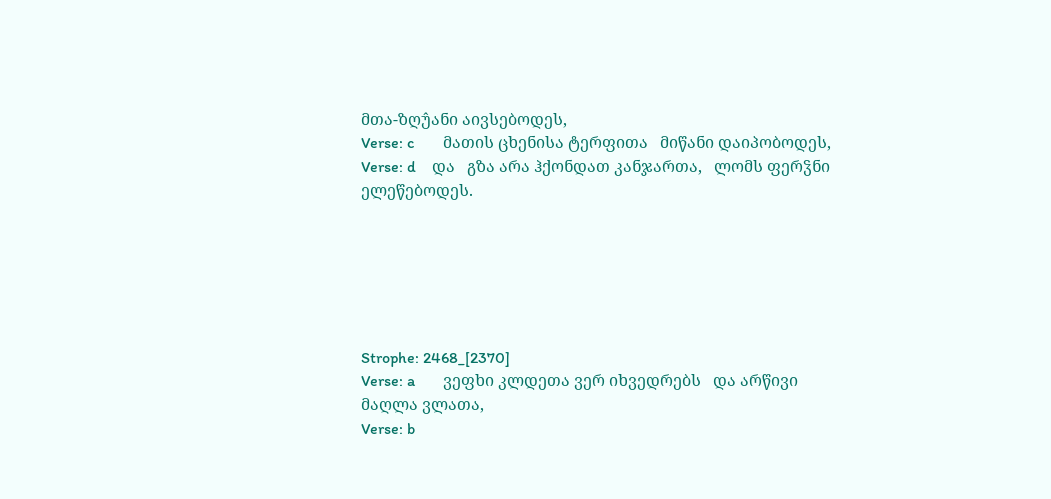მთა-ზღუ̂ანი აივსებოდეს,
Verse: c       მათის ცხენისა ტერფითა   მიწანი დაიპობოდეს,
Verse: d    და   გზა არა ჰქონდათ კანჯართა,   ლომს ფერჴნი ელეწებოდეს.






Strophe: 2468_[2370]
Verse: a       ვეფხი კლდეთა ვერ იხვედრებს   და არწივი მაღლა ვლათა,
Verse: b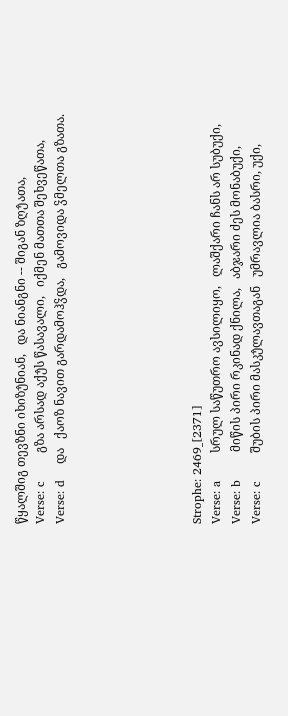წყალშიგ თევზნი იხიზუ̂ნიან,   და ნიანგნი -- შიგან ზღუ̂ათა,
Verse: c       გზა არსად აქუ̂ს წასავალი,   იქმენ მათთა შეხვეწათა,
Verse: d    და   ქაოზ ნავით გარდამოჰჴდა,   გამოვიდა ჴმელთა გზათა.






Strophe: 2469_[2371]
Verse: a       სრულ საწუთრო ავსილიყო,   ლაშქარი ჩანს არ სუბუქი,
Verse: b       მიწის პირი რკინად ქნილა,   აბჯარი ძეს მონაბუქი,
Verse: c       შუბის პირი მასკუ̂ლავთაგან   უმრავლია ბასრი, უქი,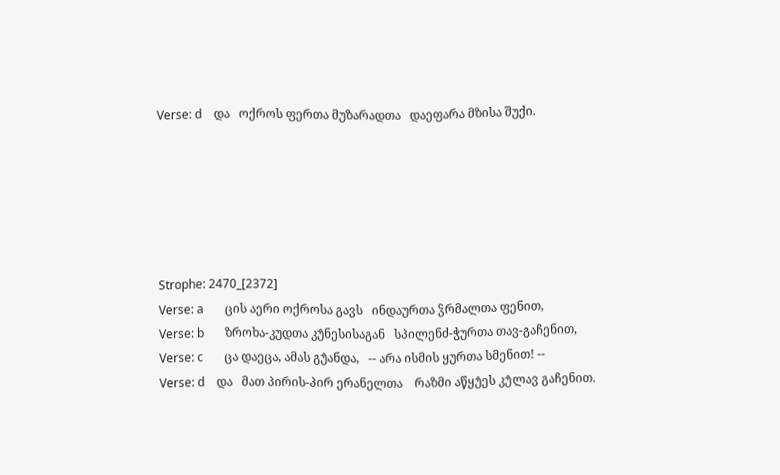Verse: d    და   ოქროს ფერთა მუზარადთა   დაეფარა მზისა შუქი.






Strophe: 2470_[2372]
Verse: a       ცის აერი ოქროსა გავს   ინდაურთა ჴრმალთა ფენით,
Verse: b       ზროხა-კუდთა კუ̂ნესისაგან   სპილენძ-ჭურთა თავ-გაჩენით,
Verse: c       ცა დაეცა, ამას გუ̂ანდა,   -- არა ისმის ყურთა სმენით! --
Verse: d    და   მათ პირის-პირ ერანელთა    რაზმი აწყუ̂ეს კუ̂ლავ გაჩენით.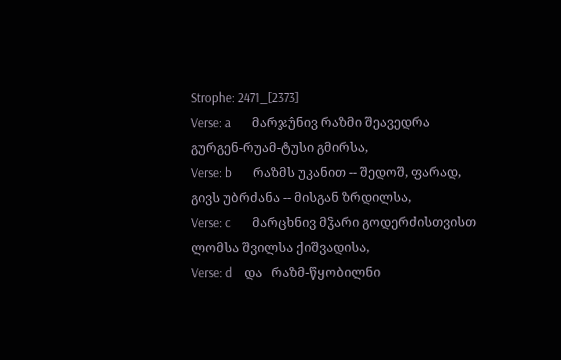Strophe: 2471_[2373]
Verse: a       მარჯუ̂ნივ რაზმი შეავედრა   გურგენ-რუამ-ტუსი გმირსა,
Verse: b       რაზმს უკანით -- შედოშ, ფარად,    გივს უბრძანა -- მისგან ზრდილსა,
Verse: c       მარცხნივ მჴარი გოდერძისთვისთ    ლომსა შვილსა ქიშვადისა,
Verse: d    და   რაზმ-წყობილნი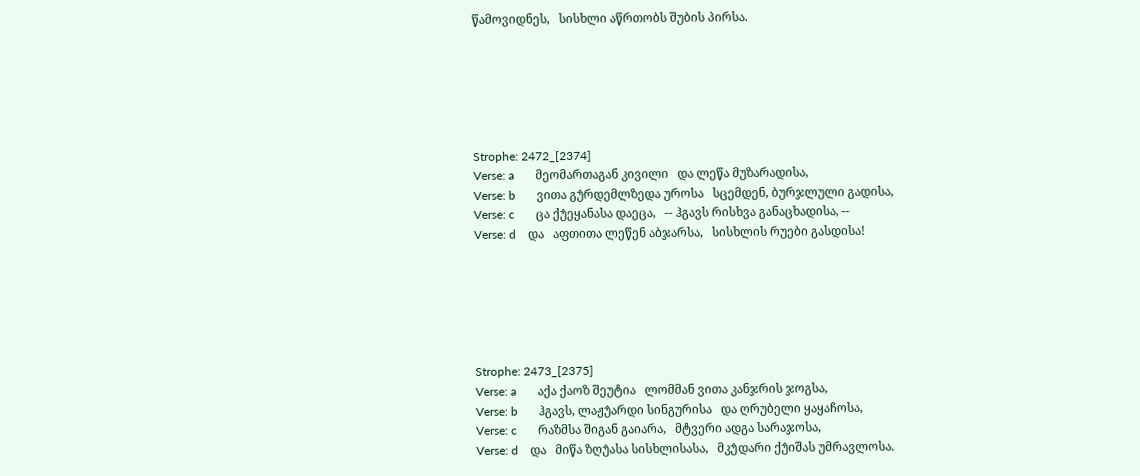წამოვიდნეს,   სისხლი აწრთობს შუბის პირსა.






Strophe: 2472_[2374]
Verse: a       მეომართაგან კივილი   და ლეწა მუზარადისა,
Verse: b       ვითა გუ̂რდემლზედა უროსა   სცემდენ, ბურჯლული გადისა,
Verse: c       ცა ქუ̂ეყანასა დაეცა,   -- ჰგავს რისხვა განაცხადისა, --
Verse: d    და   აფთითა ლეწენ აბჯარსა,   სისხლის რუები გასდისა!






Strophe: 2473_[2375]
Verse: a       აქა ქაოზ შეუტია   ლომმან ვითა კანჯრის ჯოგსა,
Verse: b       ჰგავს, ლაჟუ̂არდი სინგურისა   და ღრუბელი ყაყაჩოსა,
Verse: c       რაზმსა შიგან გაიარა,   მტვერი ადგა სარაჯოსა,
Verse: d    და   მიწა ზღუ̂ასა სისხლისასა,   მკუ̂დარი ქუ̂იშას უმრავლოსა.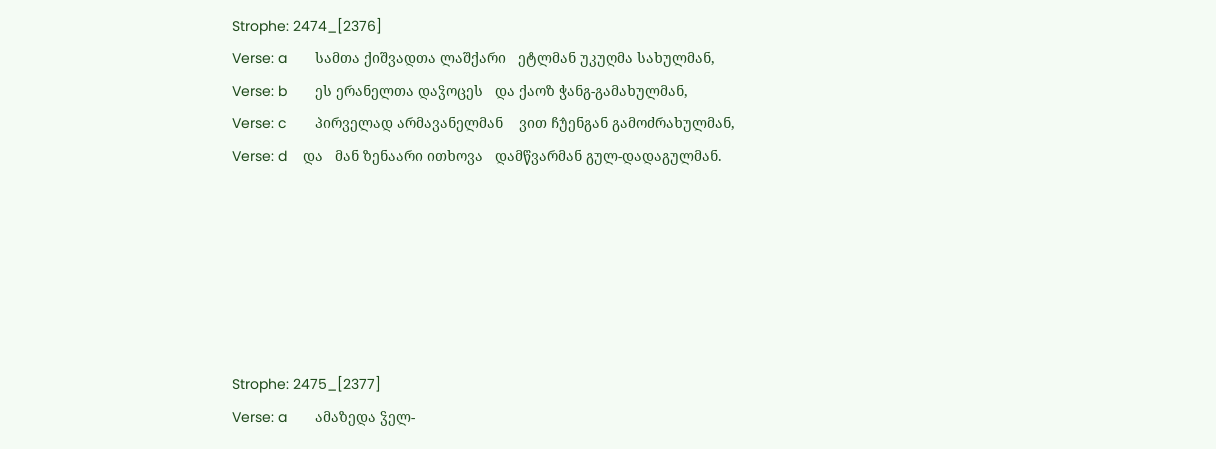Strophe: 2474_[2376]
Verse: a       სამთა ქიშვადთა ლაშქარი   ეტლმან უკუღმა სახულმან,
Verse: b       ეს ერანელთა დაჴოცეს   და ქაოზ ჭანგ-გამახულმან,
Verse: c       პირველად არმავანელმან    ვით ჩუ̂ენგან გამოძრახულმან,
Verse: d    და   მან ზენაარი ითხოვა   დამწვარმან გულ-დადაგულმან.






Strophe: 2475_[2377]
Verse: a       ამაზედა ჴელ-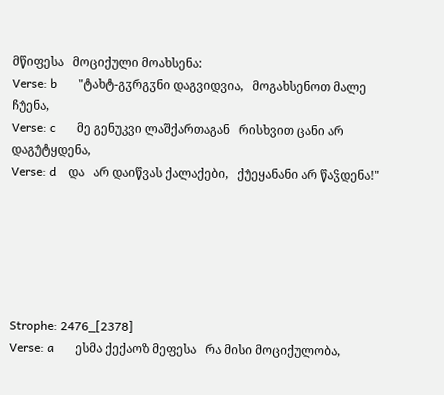მწიფესა   მოციქული მოახსენა:
Verse: b       "ტახტ-გჳრგჳნი დაგვიდვია,   მოგახსენოთ მალე ჩუ̂ენა,
Verse: c       მე გენუკვი ლაშქართაგან   რისხვით ცანი არ დაგუ̂ტყდენა,
Verse: d    და   არ დაიწვას ქალაქები,   ქუ̂ეყანანი არ წაჴდენა!"






Strophe: 2476_[2378]
Verse: a       ესმა ქექაოზ მეფესა   რა მისი მოციქულობა,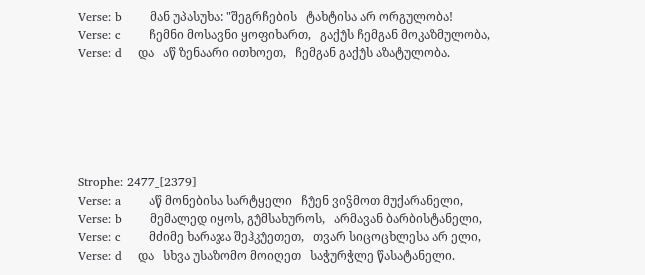Verse: b       მან უპასუხა: "შეგრჩების   ტახტისა არ ორგულობა!
Verse: c       ჩემნი მოსავნი ყოფიხართ,   გაქუ̂ს ჩემგან მოკაზმულობა,
Verse: d    და   აწ ზენაარი ითხოეთ,   ჩემგან გაქუ̂ს აზატულობა.






Strophe: 2477_[2379]
Verse: a       აწ მონებისა სარტყელი   ჩუ̂ენ ვიჴმოთ მუქარანელი,
Verse: b       მემალედ იყოს, გუ̂მსახუროს,   არმავან ბარბისტანელი,
Verse: c       მძიმე ხარაჯა შეჰკუ̂ეთეთ,   თვარ სიცოცხლესა არ ელი,
Verse: d    და   სხვა უსაზომო მოიღეთ   საჭურჭლე წასატანელი.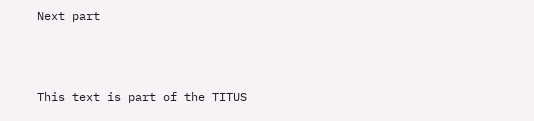Next part



This text is part of the TITUS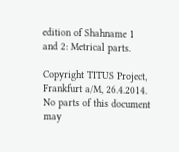edition of Shahname 1 and 2: Metrical parts.

Copyright TITUS Project, Frankfurt a/M, 26.4.2014. No parts of this document may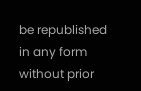be republished in any form without prior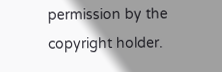permission by the copyright holder.